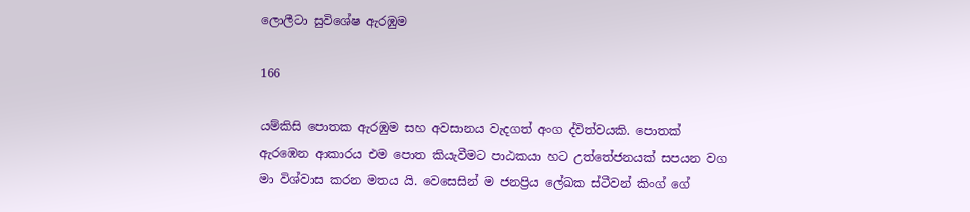ලොලීටා සුවිශේෂ ඇරඹුම

166

යම්කිසි පොතක ඇරඹුම සහ අවසානය වැදගත් අංග ද්විත්වයකි. පොතක් ඇරඹෙන ආකාරය එම පොත කියැවීමට පාඨකයා හට උත්තේජනයක් සපයන වග මා විශ්වාස කරන මතය යි. වෙසෙසින් ම ජනප්‍රිය ලේඛක ස්ටීවන් කිංග් ගේ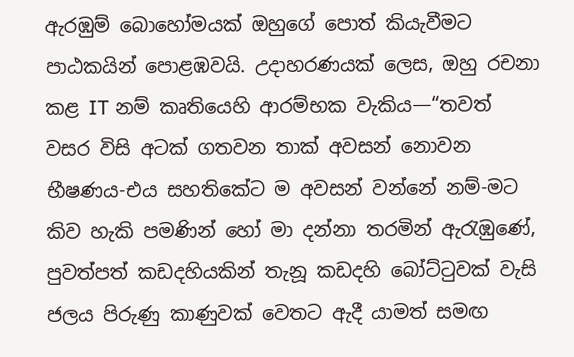ඇරඹුම් බොහෝමයක් ඔහුගේ පොත් කියැවීමට පාඨකයින් පොළඹවයි. උදාහරණයක් ලෙස, ඔහු රචනා කළ IT නම් කෘතියෙහි ආරම්භක වැකිය—“තවත් වසර විසි අටක් ගතවන තාක් අවසන් නොවන භීෂණය-එය සහතිකේට ම අවසන් වන්නේ නම්-මට කිව හැකි පමණින් හෝ මා දන්නා තරමින් ඇරැඹුණේ, පුවත්පත් කඩදහියකින් තැනූ කඩදහි බෝට්ටුවක් වැසි ජලය පිරුණු කාණුවක් වෙතට ඇදී යාමත් සමඟ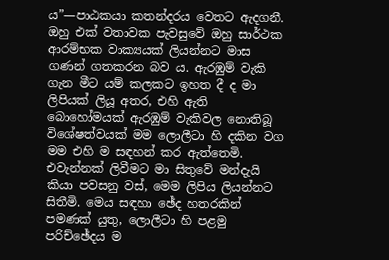ය”—පාඨකයා කතන්දරය වෙතට ඇදගනී. ඔහු එක් වතාවක පැවසුවේ ඔහු සාර්ථක ආරම්භක වාක්‍යයක් ලියන්නට මාස ගණන් ගතකරන බව ය. ඇරඹුම් වැකි ගැන මීට යම් කලකට ඉහත දී ද මා ලිපියක් ලියූ අතර, එහි ඇති බොහෝමයක් ඇරඹුම් වැකිවල නොතිබූ විශේෂත්වයක් මම ලොලීටා හි දකින වග මම එහි ම සඳහන් කර ඇත්තෙමි. එවැන්නක් ලිවීමට මා සිතුවේ මන්දැයි කියා පවසනු වස්, මෙම ලිපිය ලියන්නට සිතීමි. මෙය සඳහා ඡේද හතරකින් පමණක් යුතු, ලොලීටා හි පළමු පරිච්ඡේදය ම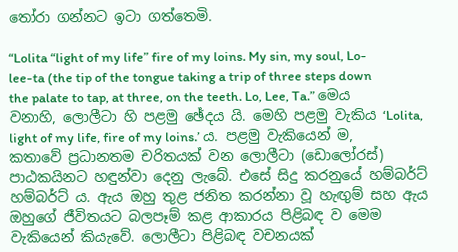තෝරා ගන්නට ඉටා ගත්තෙමි.

“Lolita “light of my life” fire of my loins. My sin, my soul, Lo-lee-ta (the tip of the tongue taking a trip of three steps down the palate to tap, at three, on the teeth. Lo, Lee, Ta.” මෙය වනාහි, ලොලීටා හි පළමු ඡේදය යි. මෙහි පළමු වැකිය ‘Lolita, light of my life, fire of my loins.’ ය. පළමු වැකියෙන් ම, කතාවේ ප්‍රධානතම චරිතයක් වන ලොලීටා (ඩොලෝරස්) පාඨකයිනට හඳුන්වා දෙනු ලැබේ. එසේ සිදු කරනුයේ හම්බර්ට් හම්බර්ට් ය. ඇය ඔහු තුළ ජනිත කරන්නා වූ හැඟුම් සහ ඇය ඔහුගේ ජීවිතයට බලපෑම් කළ ආකාරය පිළිබඳ ව මෙම වැකියෙන් කියැවේ. ලොලීටා පිළිබඳ වචනයක්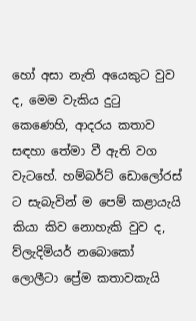හෝ අසා නැති අයෙකුට වුව ද, මෙම වැකිය දුටු කෙණෙහි, ආදරය කතාව සඳහා තේමා වී ඇති වග වැටහේ. හම්බර්ට් ඩොලෝරස් ට සැබැවින් ම පෙම් කළායැයි කියා කිව නොහැකි වුව ද, ව්ලැදිමියර් නබොකෝ ලොලීටා ප්‍රේම කතාවකැයි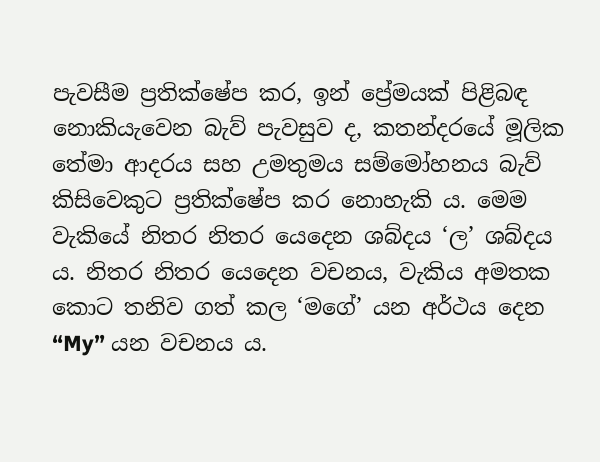පැවසීම ප්‍රතික්ෂේප කර, ඉන් ප්‍රේමයක් පිළිබඳ නොකියැවෙන බැව් පැවසුව ද, කතන්දරයේ මූලික තේමා ආදරය සහ උමතුමය සම්මෝහනය බැව් කිසිවෙකුට ප්‍රතික්ෂේප කර නොහැකි ය. මෙම වැකියේ නිතර නිතර යෙදෙන ශබ්දය ‘ල’ ශබ්දය ය. නිතර නිතර යෙදෙන වචනය, වැකිය අමතක කොට තනිව ගත් කල ‘මගේ’ යන අර්ථය දෙන “My” යන වචනය ය.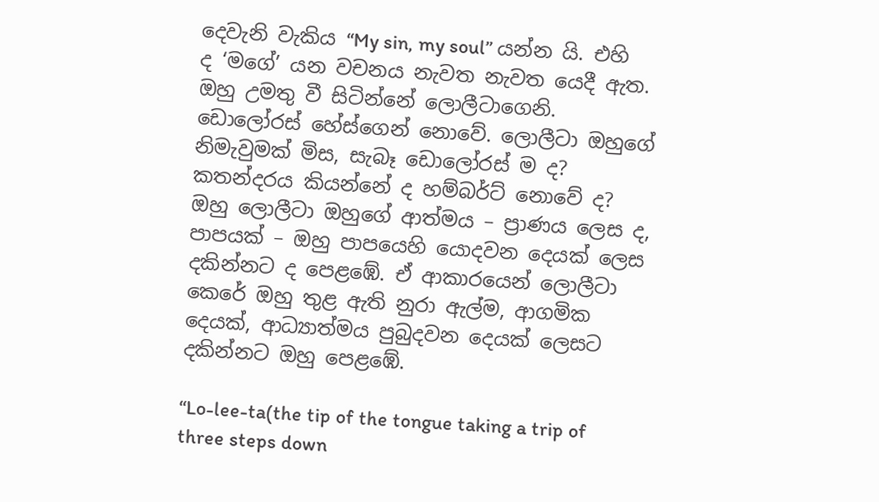දෙවැනි වැකිය “My sin, my soul” යන්න යි. එහි ද ‘මගේ’ යන වචනය නැවත නැවත යෙදී ඇත. ඔහු උමතු වී සිටින්නේ ලොලීටාගෙනි. ඩොලෝරස් හේස්ගෙන් නොවේ. ලොලීටා ඔහුගේ නිමැවුමක් මිස, සැබෑ ඩොලෝරස් ම ද? කතන්දරය කියන්නේ ද හම්බර්ට් නොවේ ද? ඔහු ලොලීටා ඔහුගේ ආත්මය – ප්‍රාණය ලෙස ද, පාපයක් – ඔහු පාපයෙහි යොදවන දෙයක් ලෙස දකින්නට ද පෙළඹේ. ඒ ආකාරයෙන් ලොලීටා කෙරේ ඔහු තුළ ඇති නුරා ඇල්ම, ආගමික දෙයක්, ආධ්‍යාත්මය පුබුදවන දෙයක් ලෙසට දකින්නට ඔහු පෙළඹේ.

“Lo-lee-ta(the tip of the tongue taking a trip of three steps down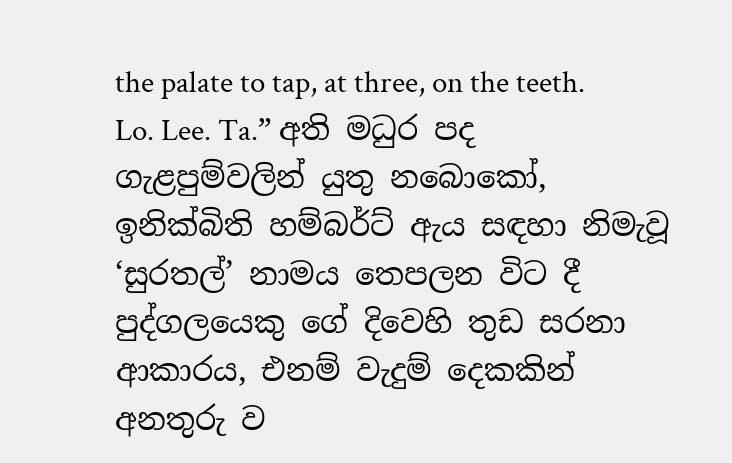the palate to tap, at three, on the teeth. Lo. Lee. Ta.” අති මධුර පද ගැළපුම්වලින් යුතු නබොකෝ, ඉනික්බිති හම්බර්ට් ඇය සඳහා නිමැවූ ‘සුරතල්’ නාමය තෙපලන විට දී පුද්ගලයෙකු ගේ දිවෙහි තුඩ සරනා ආකාරය, එනම් වැදුම් දෙකකින් අනතුරු ව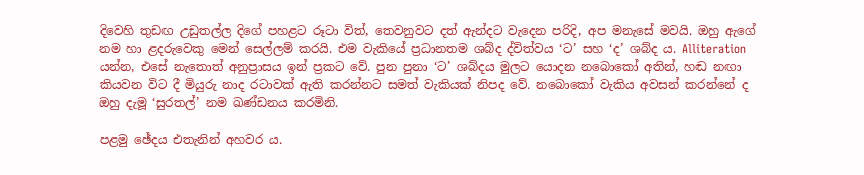දිවෙහි තුඩඟ උඩුතල්ල දිගේ පහළට රූටා විත්, තෙවනුවට දත් ඇන්දට වැදෙන පරිදි, අප මනැසේ මවයි. ඔහු ඇගේ නම හා ළදරුවෙකු මෙන් සෙල්ලම් කරයි. එම වැකියේ ප්‍රධානතම ශබ්ද ද්විත්වය ‘ට’ සහ ‘ද’ ශබ්ද ය. Alliteration යන්න, එසේ නැතොත් අනුප්‍රාසය ඉන් ප්‍රකට වේ. පුන පුනා ‘ට’ ශබ්දය මුලට යොදන නබොකෝ අතින්, හඬ නඟා කියවන විට දී මියුරු නාද රටාවක් ඇති කරන්නට සමත් වැකියක් නිපද වේ. නබොකෝ වැකිය අවසන් කරන්නේ ද ඔහු දැමූ ‘සුරතල්’ නම ඛණ්ඩනය කරමිනි.

පළමු ඡේදය එතැනින් අහවර ය.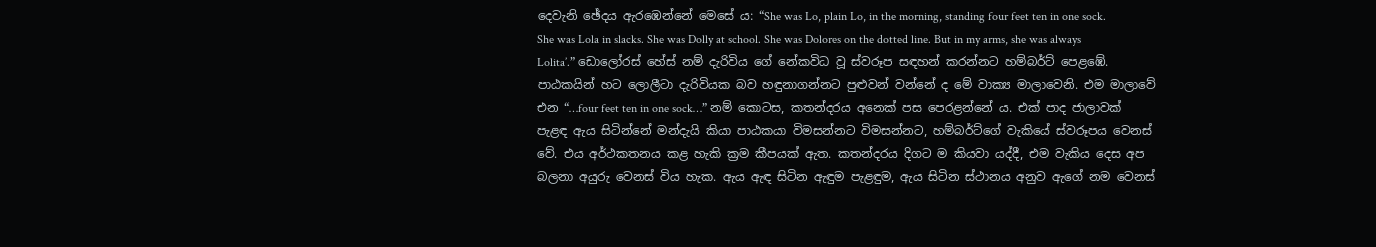දෙවැනි ඡේදය ඇරඹෙන්නේ මෙසේ ය: “She was Lo, plain Lo, in the morning, standing four feet ten in one sock. She was Lola in slacks. She was Dolly at school. She was Dolores on the dotted line. But in my arms, she was always Lolita’.” ඩොලෝරස් හේස් නම් දැරිවිය ගේ නේකවිධ වූ ස්වරූප සඳහන් කරන්නට හම්බර්ට් පෙළඹේ. පාඨකයින් හට ලොලීටා දැරිවියක බව හඳුනාගන්නට පුළුවන් වන්නේ ද මේ වාක්‍ය මාලාවෙනි. එම මාලාවේ එන “…four feet ten in one sock…” නම් කොටස, කතන්දරය අනෙක් පස පෙරළන්නේ ය. එක් පාද ජාලාවක් පැළඳ ඇය සිටින්නේ මන්දැයි කියා පාඨකයා විමසන්නට විමසන්නට, හම්බර්ට්ගේ වැකියේ ස්වරූපය වෙනස් වේ. එය අර්ථකතනය කළ හැකි ක්‍රම කීපයක් ඇත. කතන්දරය දිගට ම කියවා යද්දී, එම වැකිය දෙස අප බලනා අයුරු වෙනස් විය හැක. ඇය ඇඳ සිටින ඇඳුම පැළඳුම, ඇය සිටින ස්ථානය අනුව ඇගේ නම වෙනස්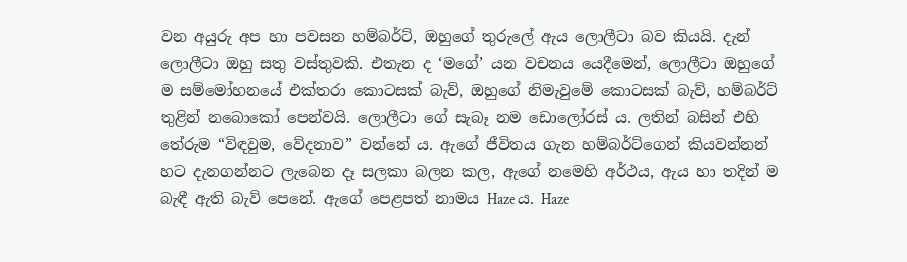වන අයුරු අප හා පවසන හම්බර්ට්, ඔහුගේ තුරුලේ ඇය ලොලීටා බව කියයි. දැන් ලොලීටා ඔහු සතු වස්තුවකි. එතැන ද ‘මගේ’ යන වචනය යෙදීමෙන්, ලොලීටා ඔහුගේ ම සම්මෝහනයේ එක්තරා කොටසක් බැව්, ඔහුගේ නිමැවුමේ කොටසක් බැව්, හම්බර්ට් තුළින් නබොකෝ පෙන්වයි. ලොලීටා ගේ සැබෑ නම ඩොලෝරස් ය. ලතින් බසින් එහි තේරුම “විඳවුම, වේදනාව” වන්නේ ය. ඇගේ ජීවිතය ගැන හම්බර්ට්ගෙන් කියවන්නන් හට දැනගන්නට ලැබෙන දෑ සලකා බලන කල, ඇගේ නමෙහි අර්ථය, ඇය හා තදින් ම බැඳී ඇති බැව් පෙනේ. ඇගේ පෙළපත් නාමය Haze ය. Haze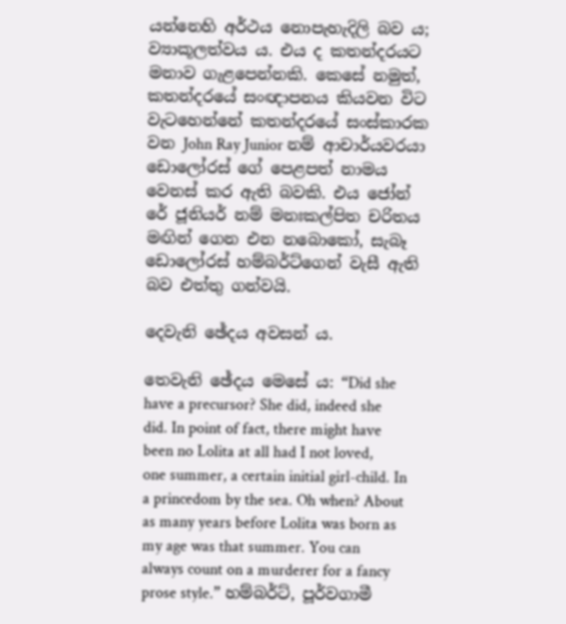යන්නෙහි අර්ථය නොපැහැදිලි බව ය; ව්‍යාකූලත්වය ය. එය ද කතන්දරයට මනාව ගැළපෙන්නකි. කෙසේ නමුත්, කතන්දරයේ සංඥාපනය කියවන විට වැටහෙන්නේ කතන්දරයේ සංස්කාරක වන John Ray Junior නම් ආචාර්යවරයා ඩොලෝරස් ගේ පෙළපත් නාමය වෙනස් කර ඇති බවකි. එය ජෝන් රේ ජූනියර් නම් මනඃකල්පිත චරිතය මඟින් ගෙන එන නබොකෝ, සැබෑ ඩොලෝරස් හම්බර්ට්ගෙන් වැසී ඇති බව එත්තු ගන්වයි.

දෙවැනි ඡේදය අවසන් ය.

තෙවැනි ඡේදය මෙසේ ය: “Did she have a precursor? She did, indeed she did. In point of fact, there might have been no Lolita at all had I not loved, one summer, a certain initial girl-child. In a princedom by the sea. Oh when? About as many years before Lolita was born as my age was that summer. You can always count on a murderer for a fancy prose style.” හම්බර්ට්, පූර්වගාමී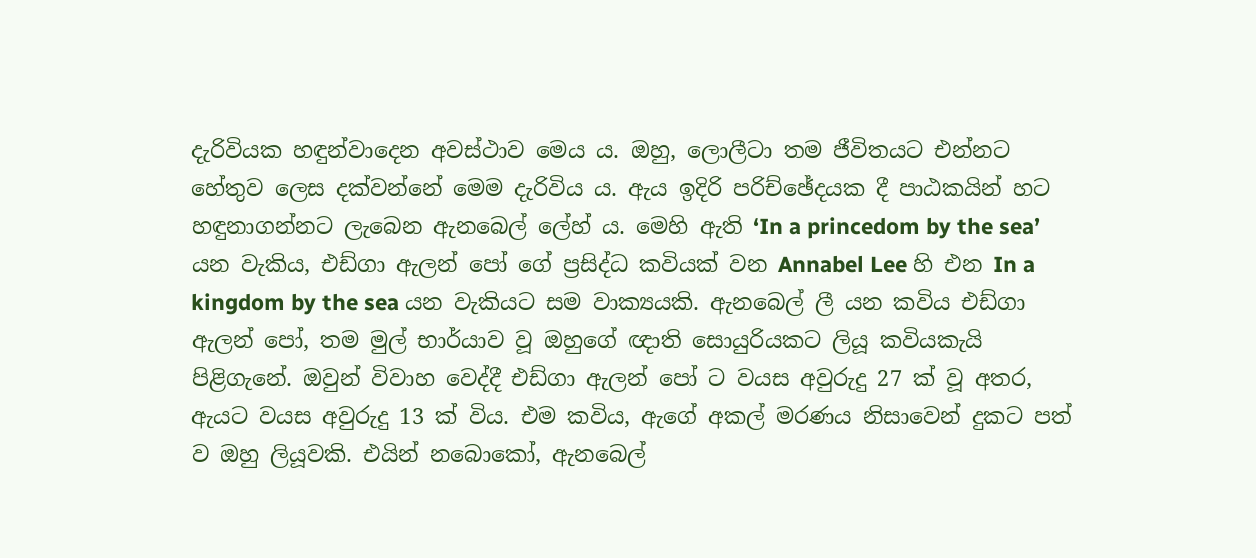දැරිවියක හඳුන්වාදෙන අවස්ථාව මෙය ය. ඔහු, ලොලීටා තම ජීවිතයට එන්නට හේතුව ලෙස දක්වන්නේ මෙම දැරිවිය ය. ඇය ඉදිරි පරිච්ඡේදයක දී පාඨකයින් හට හඳුනාගන්නට ලැබෙන ඇනබෙල් ලේහ් ය. මෙහි ඇති ‘In a princedom by the sea’ යන වැකිය, එඩ්ගා ඇලන් පෝ ගේ ප්‍රසිද්ධ කවියක් වන Annabel Lee හි එන In a kingdom by the sea යන වැකියට සම වාක්‍යයකි. ඇනබෙල් ලී යන කවිය එඩ්ගා ඇලන් පෝ, තම මුල් භාර්යාව වූ ඔහුගේ ඥාති සොයුරියකට ලියූ කවියකැයි පිළිගැනේ. ඔවුන් විවාහ වෙද්දී එඩ්ගා ඇලන් පෝ ට වයස අවුරුදු 27 ක් වූ අතර, ඇයට වයස අවුරුදු 13 ක් විය. එම කවිය, ඇගේ අකල් මරණය නිසාවෙන් දුකට පත් ව ඔහු ලියූවකි. එයින් නබොකෝ, ඇනබෙල්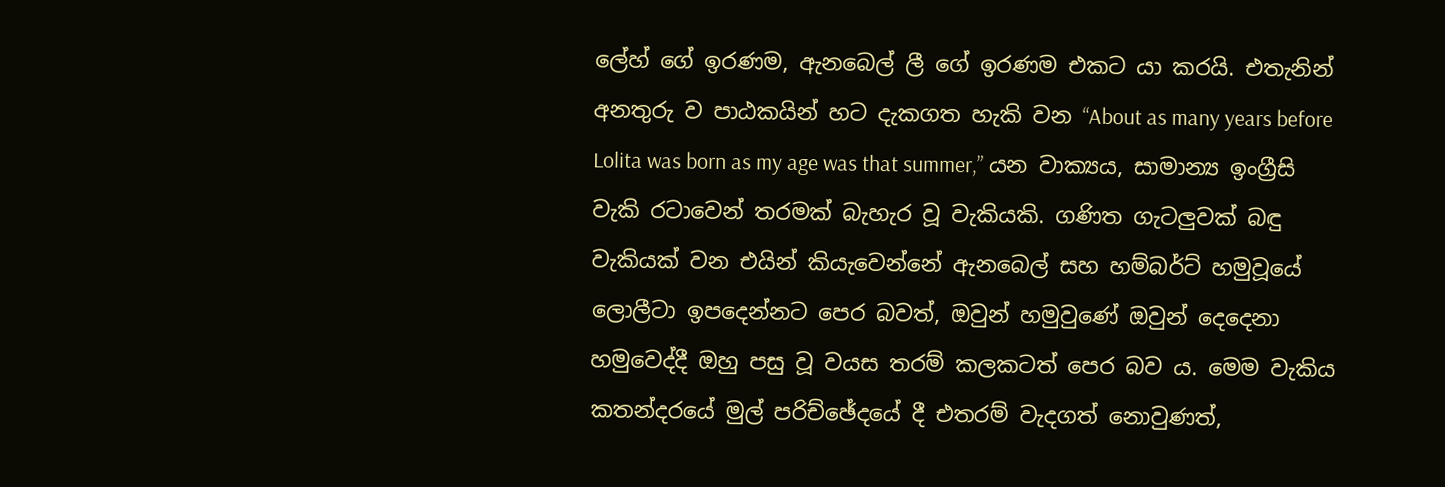ලේහ් ගේ ඉරණම, ඇනබෙල් ලී ගේ ඉරණම එකට යා කරයි. එතැනින් අනතුරු ව පාඨකයින් හට දැකගත හැකි වන “About as many years before Lolita was born as my age was that summer,” යන වාක්‍යය, සාමාන්‍ය ඉංග්‍රීසි වැකි රටාවෙන් තරමක් බැහැර වූ වැකියකි. ගණිත ගැටලුවක් බඳු වැකියක් වන එයින් කියැවෙන්නේ ඇනබෙල් සහ හම්බර්ට් හමුවූයේ ලොලීටා ඉපදෙන්නට පෙර බවත්, ඔවුන් හමුවුණේ ඔවුන් දෙදෙනා හමුවෙද්දී ඔහු පසු වූ වයස තරම් කලකටත් පෙර බව ය. මෙම වැකිය කතන්දරයේ මුල් පරිච්ඡේදයේ දී එතරම් වැදගත් නොවුණත්,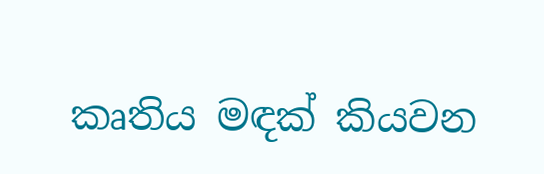කෘතිය මඳක් කියවන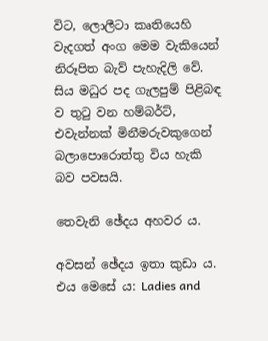විට, ලොලීටා කෘතියෙහි වැදගත් අංග මෙම වැකියෙන් නිරූපිත බැව් පැහැදිලි වේ. සිය මධුර පද ගැලපුම් පිළිබඳ ව තුටු වන හම්බර්ට්, එවැන්නක් මිනීමරුවකුගෙන් බලාපොරොත්තු විය හැකි බව පවසයි.

තෙවැනි ඡේදය අහවර ය.

අවසන් ඡේදය ඉතා කුඩා ය. එය මෙසේ ය: Ladies and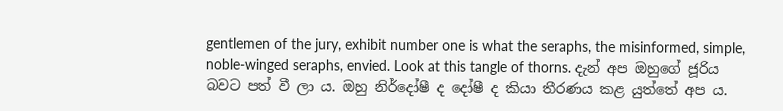gentlemen of the jury, exhibit number one is what the seraphs, the misinformed, simple, noble-winged seraphs, envied. Look at this tangle of thorns. දැන් අප ඔහුගේ ජූරිය බවට පත් වී ලා ය. ඔහු නිර්දෝෂී ද දෝෂී ද කියා තීරණය කළ යුත්තේ අප ය.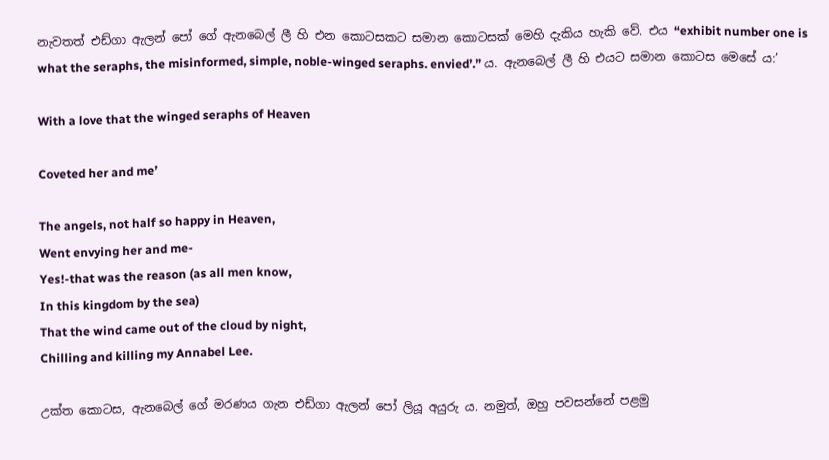නැවතත් එඩ්ගා ඇලන් පෝ ගේ ඇනබෙල් ලී හි එන කොටසකට සමාන කොටසක් මෙහි දැකිය හැකි වේ. එය “exhibit number one is what the seraphs, the misinformed, simple, noble-winged seraphs. envied’.” ය. ඇනබෙල් ලී හි එයට සමාන කොටස මෙසේ ය:’

With a love that the winged seraphs of Heaven

Coveted her and me’

The angels, not half so happy in Heaven,
Went envying her and me-
Yes!-that was the reason (as all men know,
In this kingdom by the sea)
That the wind came out of the cloud by night,
Chilling and killing my Annabel Lee.

උක්ත කොටස, ඇනබෙල් ගේ මරණය ගැන එඩ්ගා ඇලන් පෝ ලියූ අයුරු ය. නමුත්, ඔහු පවසන්නේ පළමු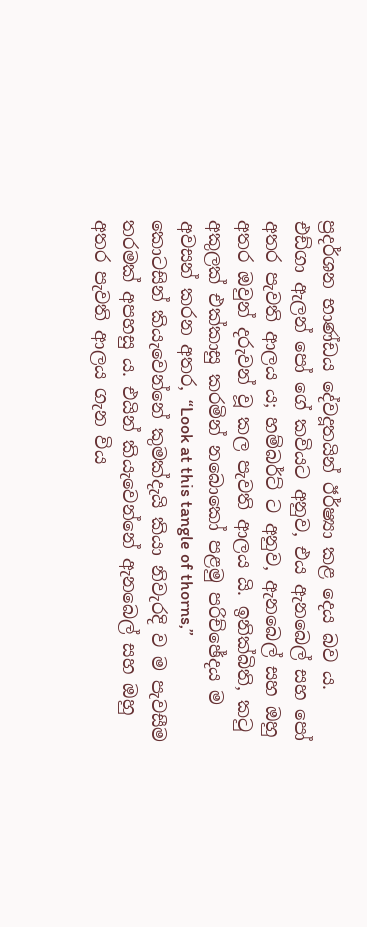ප්‍රදර්ශන භාණ්ඩය දේවදූතයින් ඊර්ෂ්‍යා කළ දෙය බව ය. එඩ්ගා ඇලන් පෝ ගේ කවියට අනුව, එය ඇනබෙල් සහ පෝ අතර පැවති ආලය ය; හම්බර්ට් ට අනුව, ඇනබෙල් සහ ඔහු අතර ඔවුන් දරුවන් වූ කල පැවති ආලය යි. ඉනික්බිති, කටු අකුලක් එක්කාසු කරමින් නබොකෝ පළමු පරිච්ඡේදය ම අවසන් කරන අතර, “Look at this tangle of thorns,” කොටසින් කියැවෙන්නේ කුමක්දැයි කියා නිවැරදි ව ම පැවසීම තරමක් අපහසු ය. එයින් කියැවෙන්නේ ඇනබෙල් සහ ඔහු අතර පැවති ආලය ගැන විය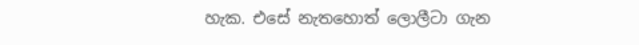හැක. එසේ නැතහොත් ලොලීටා ගැන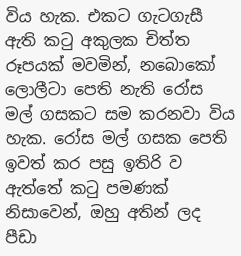විය හැක. එකට ගැටගැසී ඇති කටු අකුලක චිත්ත රූපයක් මවමින්, නබොකෝ ලොලීටා පෙති නැති රෝස මල් ගසකට සම කරනවා විය හැක. රෝස මල් ගසක පෙති ඉවත් කර පසු ඉතිරි ව ඇත්තේ කටු පමණක් නිසාවෙන්, ඔහු අතින් ලද පීඩා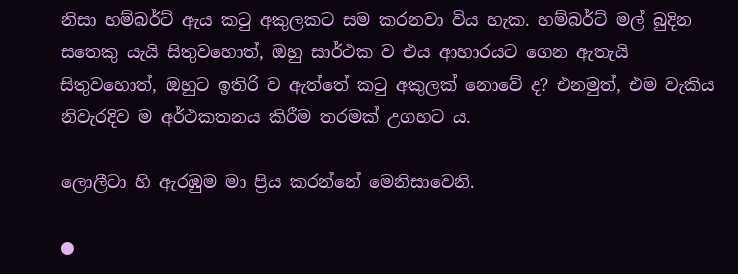නිසා හම්බර්ට් ඇය කටු අකුලකට සම කරනවා විය හැක. හම්බර්ට් මල් බුදින සතෙකු යැයි සිතුවහොත්, ඔහු සාර්ථක ව එය ආහාරයට ගෙන ඇතැයි සිතුවහොත්, ඔහුට ඉතිරි ව ඇත්තේ කටු අකුලක් නොවේ ද? එනමුත්, එම වැකිය නිවැරදිව ම අර්ථකතනය කිරීම තරමක් උගහට ය.

ලොලීටා හි ඇරඹුම මා ප්‍රිය කරන්නේ මෙනිසාවෙනි.

●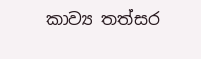කාව්‍ය තත්සර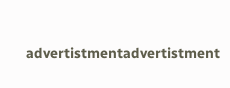advertistmentadvertistment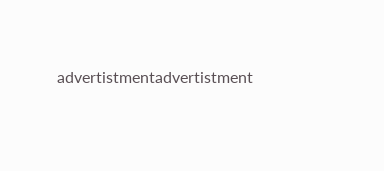advertistmentadvertistment